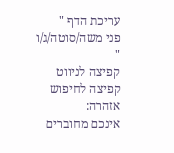עריכת הדף "
פני משה/סוטה/ג/ו
"
קפיצה לניווט
קפיצה לחיפוש
אזהרה:
אינכם מחוברים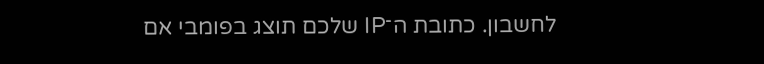לחשבון. כתובת ה־IP שלכם תוצג בפומבי אם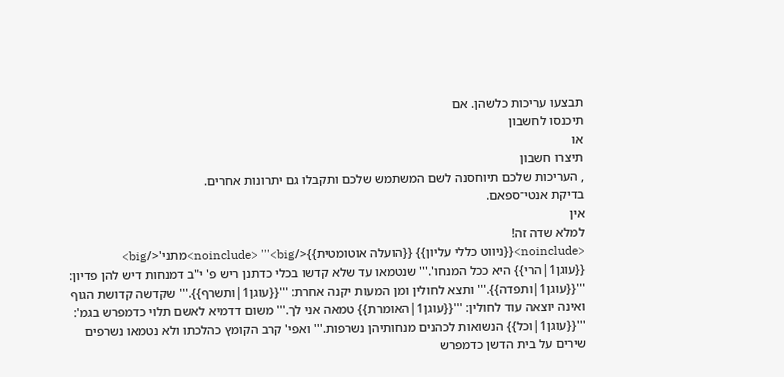תבצעו עריכות כלשהן. אם
תיכנסו לחשבון
או
תיצרו חשבון
, העריכות שלכם תיוחסנה לשם המשתמש שלכם ותקבלו גם יתרונות אחרים.
בדיקת אנטי־ספאם.
אין
למלא שדה זה!
<noinclude>{{ניווט כללי עליון}} {{הועלה אוטומטית}}</noinclude> '''<big>מתני'</big> {{עוגן1|הרי}} היא ככל המנחו'.''' שנטמאו עד שלא קדשו בכלי כדתנן ריש פ' י"ב דמנחות דיש להן פדיון: '''{{עוגן1|ותפדה}}.''' ותצא לחולין ומן המעות יקנה אחרת: '''{{עוגן1|ותשרף}}.''' שקדשה קדושת הגוף ואינה יוצאה עוד לחולין: '''{{עוגן1|האומרת}} טמאה אני לך.''' משום דדמיא לאשם תלוי כדמפרש בגמ': '''{{עוגן1|וכל}} הנשואות לכהנים מנחותיהן נשרפות.''' ואפי' קרב הקומץ כהלכתו ולא נטמאו נשרפים שירים על בית הדשן כדמפרש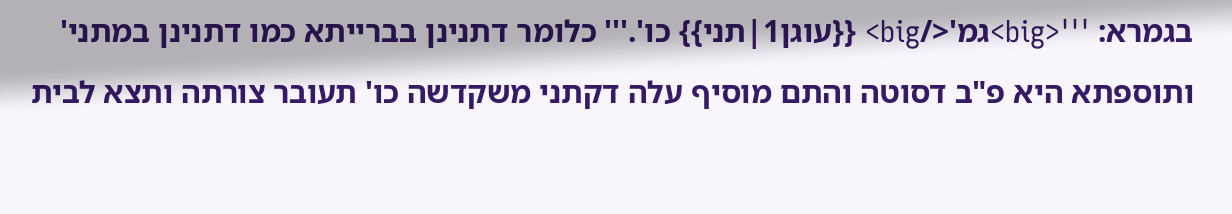בגמרא: '''<big>גמ'</big> {{עוגן1|תני}} כו'.''' כלומר דתנינן בברייתא כמו דתנינן במתני' ותוספתא היא פ"ב דסוטה והתם מוסיף עלה דקתני משקדשה כו' תעובר צורתה ותצא לבית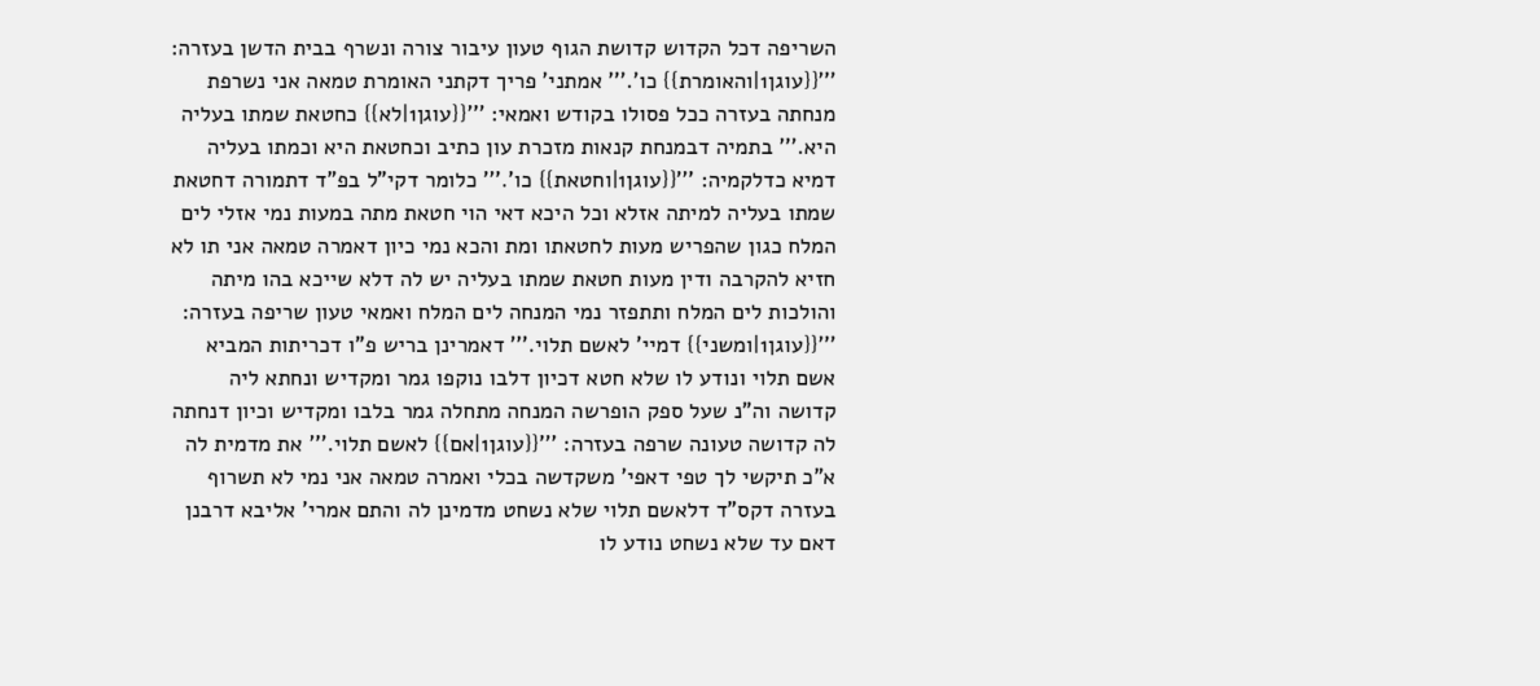השריפה דכל הקדוש קדושת הגוף טעון עיבור צורה ונשרף בבית הדשן בעזרה: '''{{עוגן1|והאומרת}} כו'.''' אמתני' פריך דקתני האומרת טמאה אני נשרפת מנחתה בעזרה ככל פסולו בקודש ואמאי: '''{{עוגן1|לא}} כחטאת שמתו בעליה היא.''' בתמיה דבמנחת קנאות מזכרת עון כתיב וכחטאת היא וכמתו בעליה דמיא כדלקמיה: '''{{עוגן1|וחטאת}} כו'.''' כלומר דקי"ל בפ"ד דתמורה דחטאת שמתו בעליה למיתה אזלא וכל היכא דאי הוי חטאת מתה במעות נמי אזלי לים המלח כגון שהפריש מעות לחטאתו ומת והכא נמי כיון דאמרה טמאה אני תו לא חזיא להקרבה ודין מעות חטאת שמתו בעליה יש לה דלא שייכא בהו מיתה והולכות לים המלח ותתפזר נמי המנחה לים המלח ואמאי טעון שריפה בעזרה: '''{{עוגן1|ומשני}} דמיי' לאשם תלוי.''' דאמרינן בריש פ"ו דכריתות המביא אשם תלוי ונודע לו שלא חטא דכיון דלבו נוקפו גמר ומקדיש ונחתא ליה קדושה וה"נ שעל ספק הופרשה המנחה מתחלה גמר בלבו ומקדיש וכיון דנחתה לה קדושה טעונה שרפה בעזרה: '''{{עוגן1|אם}} לאשם תלוי.''' את מדמית לה א"כ תיקשי לך טפי דאפי' משקדשה בכלי ואמרה טמאה אני נמי לא תשרוף בעזרה דקס"ד דלאשם תלוי שלא נשחט מדמינן לה והתם אמרי' אליבא דרבנן דאם עד שלא נשחט נודע לו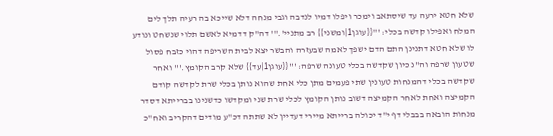שלא חטא ירעה עד שיסתאב וימכר ויפלו דמיו לנדבה וגבי מנחה דלא שייכא בה רעיה תלך לים המלח ואפילו קדשה בכלי: '''{{עוגן1|ומשני}} רב מתניי'.''' דה"ק דדמיא לאשם תלוי שנשחט ונודע לו שלא חטא דתנינן התם הדם ישפך לאמה שבעזרה והבשר יצא לבית השריפה דהוי כזבח פסול שטעון שרפה וה"נ כיון שקדשה בכלי טעונה שרפה: '''{{עוגן1|עד}} שלא קרב הקומץ.''' ואחר שקדשה בכלי דהמנחות טעונין שתי פעמים מתן כלי אחת שהוא נותן בכלי שרת לקדשה קודם הקמיצה ואחת לאחר הקמיצה דשוב נותן הקומץ לכלי שרת שני ומקדשו כדשנינו בברייתא דסדר מנחות הובאה בבבלי דף י"ד יכולה ברייתא מיירי דעדיין לא שתתה דכ"ע מודים דהקריב ואח"כ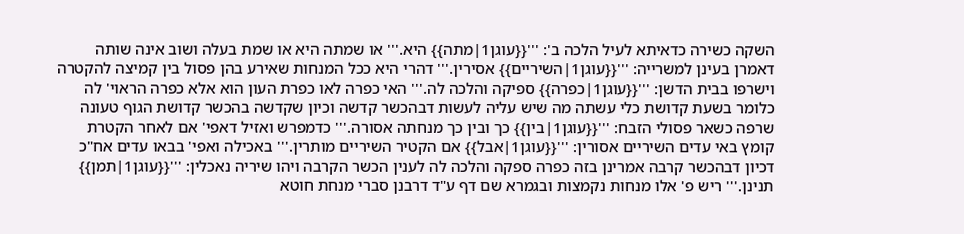השקה כשירה כדאיתא לעיל הלכה ב': '''{{עוגן1|מתה}} היא.''' או שמתה היא או שמת בעלה ושוב אינה שותה דאמרן בעינן למשרייה: '''{{עוגן1|השיריים}} אסירין.''' דהרי היא ככל המנחות שאירע בהן פסול בין קמיצה להקטרה וישרפו בבית הדשן: '''{{עוגן1|כפרה}} ספיקה והלכה לה.''' האי כפרה לאו כפרת העון הוא אלא כפרה הראוי' לה כלומר בשעת קדושת כלי עשתה מה שיש עליה לעשות דבהכשר קדשה וכיון שקדשה בהכשר קדושת הגוף טעונה שרפה כשאר פסולי הזבח: '''{{עוגן1|בין}} כך ובין כך מנחתה אסורה.''' כדמפרש ואזיל דאפי' אם לאחר הקטרת קומץ באי עדים השיריים אסורין: '''{{עוגן1|אבל}} אם הקטיר השיריים מותרין.''' באכילה ואפי' בבאו עדים אח"כ דכיון דבהכשר קרבה אמרינן בזה כפרה ספקה והלכה לה לענין הכשר הקרבה ויהו שיריה נאכלין: '''{{עוגן1|תמן}} תנינן.''' ריש פ' אלו מנחות נקמצות ובגמרא שם דף ע"ד דרבנן סברי מנחת חוטא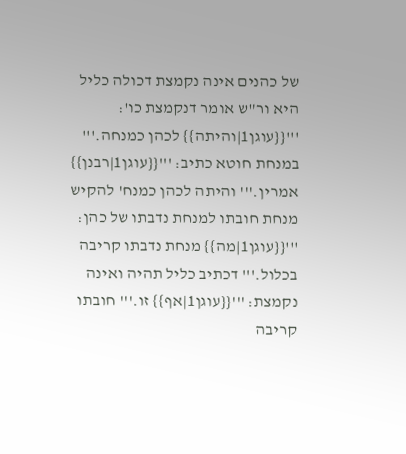של כהנים אינה נקמצת דכולה כליל היא ור"ש אומר דנקמצת כו': '''{{עוגן1|והיתה}} לכהן כמנחה.''' במנחת חוטא כתיב: '''{{עוגן1|רבנן}} אמרין.''' והיתה לכהן כמנח' להקיש מנחת חובתו למנחת נדבתו של כהן: '''{{עוגן1|מה}} מנחת נדבתו קריבה בכלול.''' דכתיב כליל תהיה ואינה נקמצת: '''{{עוגן1|אף}} זו.''' חובתו קריבה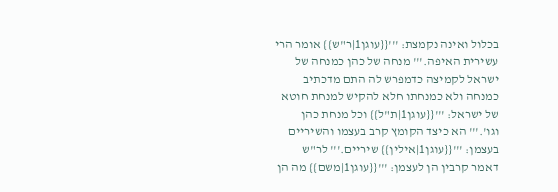בכלול ואינה נקמצת: '''{{עוגן1|ר"ש}} אומר הרי עשירית האיפה.''' מנחה של כהן כמנחה של ישראל לקמיצה כדמפרש לה התם מדכתיב כמנחה ולא כמנחתו חלא להקיש למנחת חוטא של ישראל: '''{{עוגן1|ת"ל}} וכל מנחת כהן וגו'.''' הא כיצד הקומץ קרב בעצמו והשיריים בעצמן: '''{{עוגן1|אילין}} שיריים.''' לר"ש דאמר קרבין הן לעצמן: '''{{עוגן1|משם}} מה הן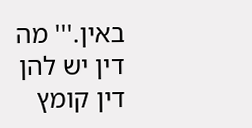באין.''' מה דין יש להן דין קומץ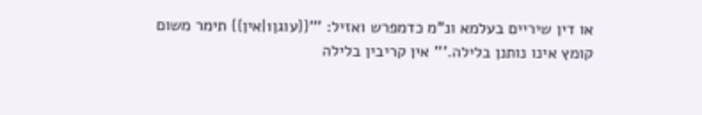או דין שיריים בעלמא ונ"מ כדמפרש ואזיל: '''{{עוגן1|אין}} תימר משום קומץ אינו נותנן בלילה.''' אין קריבין בלילה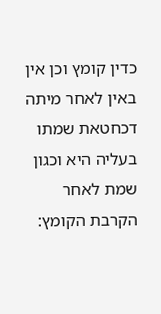כדין קומץ וכן אין באין לאחר מיתה דכחטאת שמתו בעליה היא וכגון שמת לאחר הקרבת הקומץ: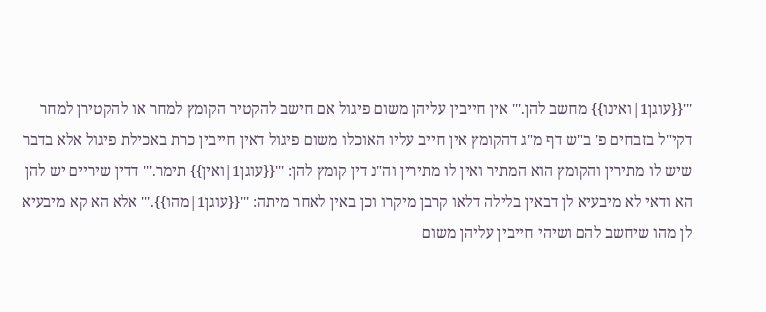'''{{עוגן1|ואינו}} מחשב להן.''' אין חייבין עליהן משום פיגול אם חישב להקטיר הקומץ למחר או להקטירן למחר דקי"ל בזבחים פ' ב"ש דף מ"ג דהקומץ אין חייב עליו האוכלו משום פיגול דאין חייבין כרת באכילת פיגול אלא בדבר שיש לו מתירין והקומץ הוא המתיר ואין לו מתירין וה"נ דין קומץ להן: '''{{עוגן1|ואין}} תימר.''' דדין שיריים יש להן הא ודאי לא מיבעיא לן דבאין בלילה דלאו קרבן מיקרו וכן באין לאחר מיתה: '''{{עוגן1|מהו}}.''' אלא הא קא מיבעיא לן מהו שיחשב להם ושיהי חייבין עליהן משום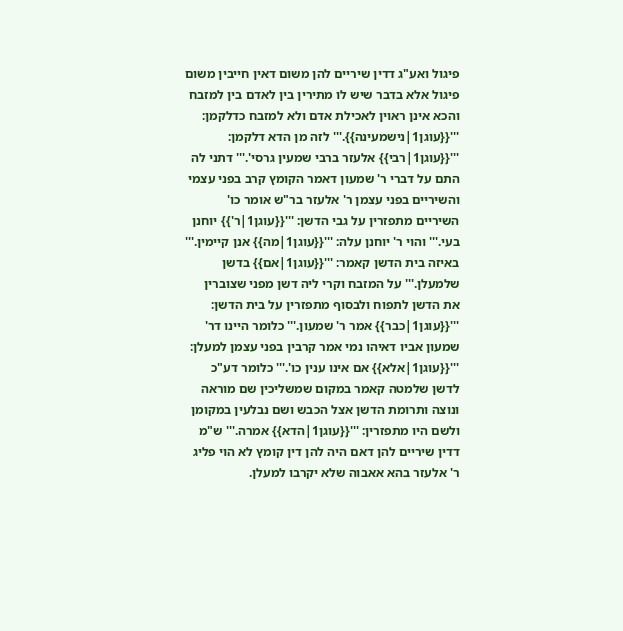פיגול ואע"ג דדין שיריים להן משום דאין חייבין משום פיגול אלא בדבר שיש לו מתירין בין לאדם בין למזבח והכא אינן ראוין לאכילת אדם ולא למזבח כדלקמן: '''{{עוגן1|נישמעינה}}.''' לזה מן הדא דלקמן: '''{{עוגן1|רבי}} אלעזר ברבי שמעין גרסי'.''' דתני לה התם על דברי ר' שמעון דאמר הקומץ קרב בפני עצמי והשיריים בפני עצמן ר' אלעזר בר"ש אומר כו' השיריים מתפזרין על גבי הדשן: '''{{עוגן1|ר'}} יוחנן בעי.''' והוי ר' יוחנן עלה: '''{{עוגן1|מה}} אנן קיימין.''' באיזה בית הדשן קאמר: '''{{עוגן1|אם}} בדשן שלמעלן.''' על המזבח וקרי ליה דשן מפני שצוברין את הדשן לתפוח ולבסוף מתפזרין על בית הדשן: '''{{עוגן1|כבר}} אמר ר' שמעון.''' כלומר היינו דר' שמעון אביו דאיהו נמי אמר קרבין בפני עצמן למעלן: '''{{עוגן1|אלא}} אם אינו ענין כו'.''' כלומר דע"כ לדשן שלמטה קאמר במקום שמשליכין שם מוראה ונוצה ותרומת הדשן אצל הכבש ושם נבלעין במקומן ולשם היו מתפזרין: '''{{עוגן1|הדא}} אמרה.''' ש"מ דדין שיריים להן דאם היה להן דין קומץ לא הוי פליג ר' אלעזר בהא אאבוה שלא יקרבו למעלן.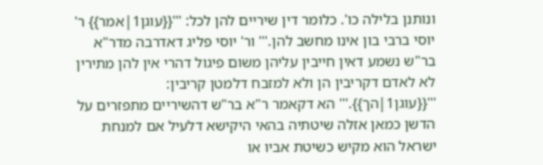ונותנן בלילה כו'. כלומר דין שיריים להן לכל: '''{{עוגן1|אמר}} ר' יוסי ברבי בון אינו מחשב להן.''' ור' יוסי פליג דאדרבה מדר"א בר"ש נשמע דאין חייבין עליהן משום פיגול דהרי אין להן מתירין לא לאדם דקריבין הן ולא למזבח דלמטן קריבין: '''{{עוגן1|הך}}.''' הא דקאמר ר"א בר"ש דהשיריים מתפזרים על הדשן כמאן אזלה שיטתיה בהאי היקישא דלעיל אם למנחת ישראל הוא מקיש כשיטת אביו או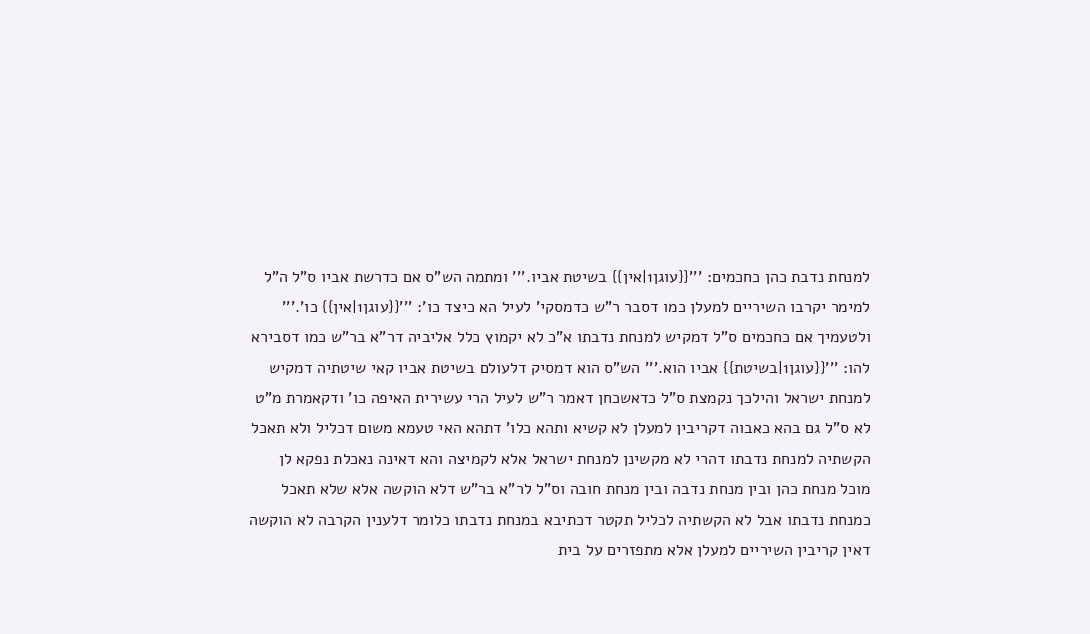למנחת נדבת כהן כחכמים: '''{{עוגן1|אין}} בשיטת אביו.''' ומתמה הש"ס אם כדרשת אביו ס"ל ה"ל למימר יקרבו השיריים למעלן כמו דסבר ר"ש כדמסקי' לעיל הא כיצד כו': '''{{עוגן1|אין}} כו'.''' ולטעמיך אם כחכמים ס"ל דמקיש למנחת נדבתו א"כ לא יקמוץ כלל אליביה דר"א בר"ש כמו דסבירא להו: '''{{עוגן1|בשיטת}} אביו הוא.''' הש"ס הוא דמסיק דלעולם בשיטת אביו קאי שיטתיה דמקיש למנחת ישראל והילכך נקמצת ס"ל כדאשכחן דאמר ר"ש לעיל הרי עשירית האיפה כו' ודקאמרת מ"ט לא ס"ל גם בהא כאבוה דקריבין למעלן לא קשיא ותהא כלו' דתהא האי טעמא משום דכליל ולא תאכל הקשתיה למנחת נדבתו דהרי לא מקשינן למנחת ישראל אלא לקמיצה והא דאינה נאכלת נפקא לן מוכל מנחת כהן ובין מנחת נדבה ובין מנחת חובה וס"ל לר"א בר"ש דלא הוקשה אלא שלא תאכל כמנחת נדבתו אבל לא הקשתיה לכליל תקטר דכתיבא במנחת נדבתו כלומר דלענין הקרבה לא הוקשה דאין קריבין השיריים למעלן אלא מתפזרים על בית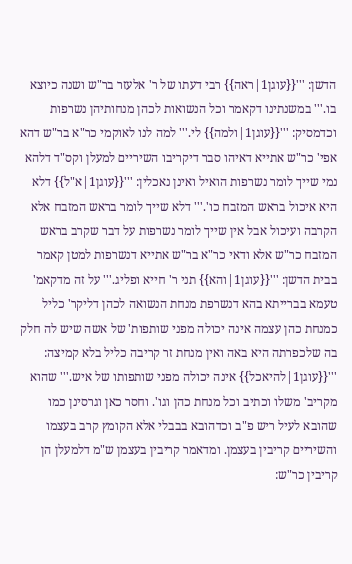הדשן: '''{{עוגן1|ראה}} רבי דעתו של ר' אלעזר בר"ש ושנה כיוצא בו.''' במשנתינו דקאמר וכל הנשואות לכהן מנחותיהן נשרפות וכדמסיק: '''{{עוגן1|ולמה}} לי.''' למה לנו לאוקמי כר"א בר"ש דהא אפי' כר"ש אתייא דאיהו סבר דיקריבו השיריים למעלן וקס"ד דלהא נמי שייך לומר נשרפות הואיל ואינן נאכלין: '''{{עוגן1|א"ל}} דלא היא איכול בראש המזבח כו'.''' דלא שייך לומר בראש המזבח אלא הקרבה ועיכול אבל אין שייך לומר נשרפות על דבר שקרב בראש המזבח כר"ש אלא ודאי כר"א בר"ש אתייא דנשרפות למטן קאמר בבית הדשן: '''{{עוגן1|והא}} תני ר' חייא ופליג.''' על זה מדקאמ' טעמא בברייתא בהא דנשרפת מנחת הנשואה לכהן דליקר' כליל כמנחת כהן עצמה אינה יכולה מפני שותפות' של אשה שיש לה חלק בה שלכפרתה היא באה ואין מנחת זר קריבה כליל בלא קמיצה: '''{{עוגן1|להיאכל}} אינה יכולה מפני שותפותו של איש.''' שהוא מקריב' משלו וכתיב וכל מנחת כהן וגו'. וחסר כאן וגרסינן כמו שהובא לעיל ריש פ"ב וכדהובא בבבלי אלא הקומץ קרב בעצמו והשיריים קריבין בעצמן. ומדאמר קריבין בעצמן ש"מ דלמעלן הן קריבין כר"ש: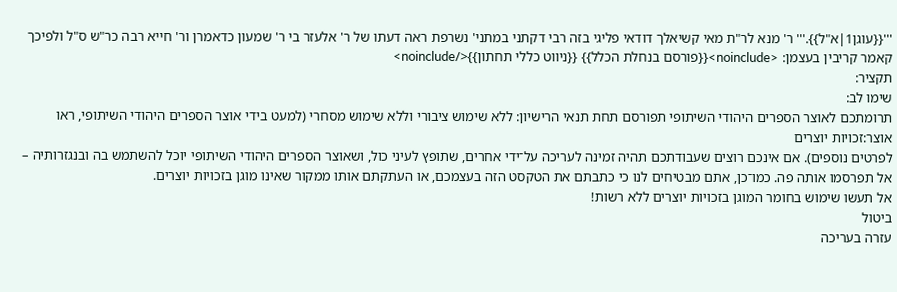'''{{עוגן1|א"ל}}.''' ר' מנא לר"ת מאי קשיאלך דודאי פליגי בזה רבי דקתני במתני' נשרפת ראה דעתו של ר' אלעזר בי ר' שמעון כדאמרן ור' חייא רבה כר"ש ס"ל ולפיכך קאמר קריבין בעצמן: <noinclude>{{פורסם בנחלת הכלל}} {{ניווט כללי תחתון}}</noinclude>
תקציר:
שימו לב:
תרומתכם לאוצר הספרים היהודי השיתופי תפורסם תחת תנאי הרישיון: ללא שימוש ציבורי וללא שימוש מסחרי (למעט בידי אוצר הספרים היהודי השיתופי, ראו
אוצר:זכויות יוצרים
לפרטים נוספים). אם אינכם רוצים שעבודתכם תהיה זמינה לעריכה על־ידי אחרים, שתופץ לעיני כול, ושאוצר הספרים היהודי השיתופי יוכל להשתמש בה ובנגזרותיה – אל תפרסמו אותה פה. כמו־כן, אתם מבטיחים לנו כי כתבתם את הטקסט הזה בעצמכם, או העתקתם אותו ממקור שאינו מוגן בזכויות יוצרים.
אל תעשו שימוש בחומר המוגן בזכויות יוצרים ללא רשות!
ביטול
עזרה בעריכה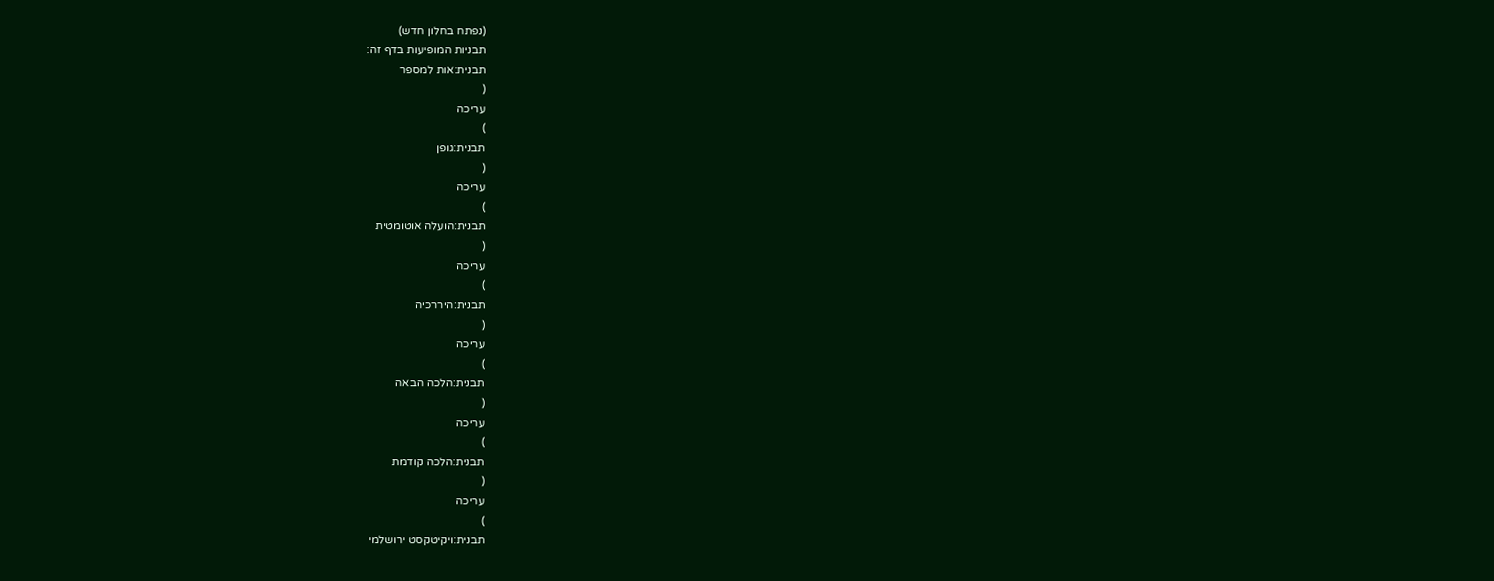(נפתח בחלון חדש)
תבניות המופיעות בדף זה:
תבנית:אות למספר
(
עריכה
)
תבנית:גופן
(
עריכה
)
תבנית:הועלה אוטומטית
(
עריכה
)
תבנית:היררכיה
(
עריכה
)
תבנית:הלכה הבאה
(
עריכה
)
תבנית:הלכה קודמת
(
עריכה
)
תבנית:ויקיטקסט ירושלמי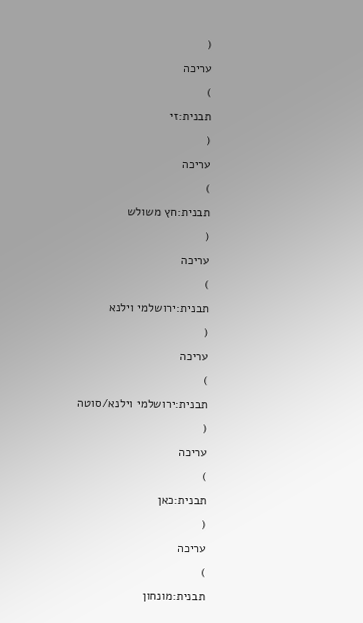(
עריכה
)
תבנית:זי
(
עריכה
)
תבנית:חץ משולש
(
עריכה
)
תבנית:ירושלמי וילנא
(
עריכה
)
תבנית:ירושלמי וילנא/סוטה
(
עריכה
)
תבנית:כאן
(
עריכה
)
תבנית:מונחון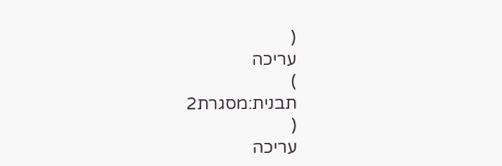(
עריכה
)
תבנית:מסגרת2
(
עריכה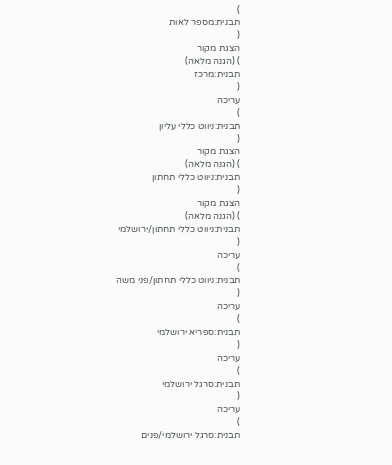)
תבנית:מספר לאות
(
הצגת מקור
) (הגנה מלאה)
תבנית:מרכז
(
עריכה
)
תבנית:ניווט כללי עליון
(
הצגת מקור
) (הגנה מלאה)
תבנית:ניווט כללי תחתון
(
הצגת מקור
) (הגנה מלאה)
תבנית:ניווט כללי תחתון/ירושלמי
(
עריכה
)
תבנית:ניווט כללי תחתון/פני משה
(
עריכה
)
תבנית:ספריא ירושלמי
(
עריכה
)
תבנית:סרגל ירושלמי
(
עריכה
)
תבנית:סרגל ירושלמי/פנים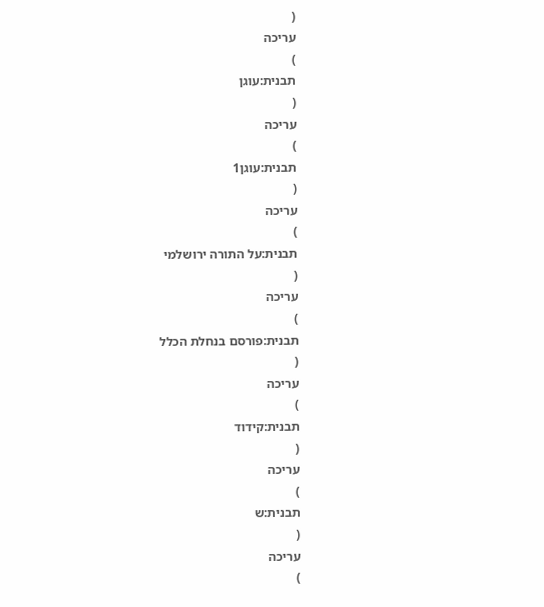(
עריכה
)
תבנית:עוגן
(
עריכה
)
תבנית:עוגן1
(
עריכה
)
תבנית:על התורה ירושלמי
(
עריכה
)
תבנית:פורסם בנחלת הכלל
(
עריכה
)
תבנית:קידוד
(
עריכה
)
תבנית:ש
(
עריכה
)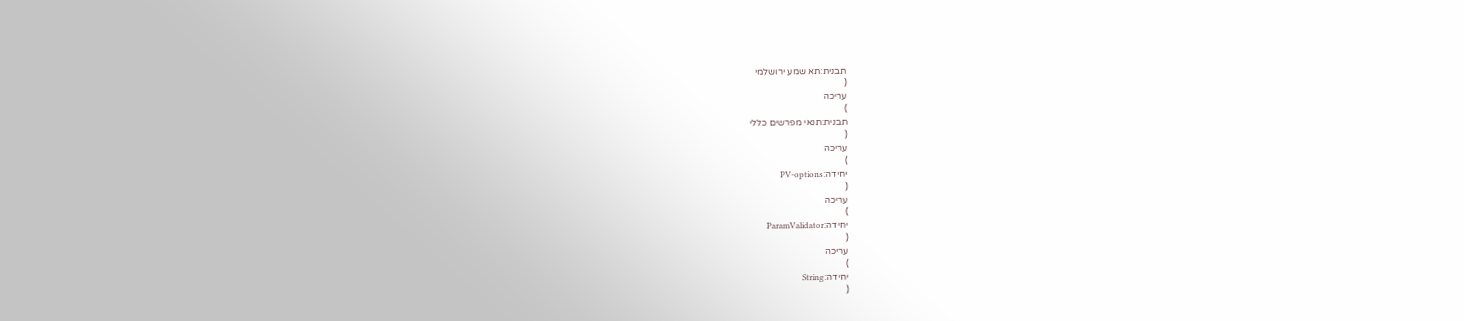תבנית:תא שמע ירושלמי
(
עריכה
)
תבנית:תנאי מפרשים כללי
(
עריכה
)
יחידה:PV-options
(
עריכה
)
יחידה:ParamValidator
(
עריכה
)
יחידה:String
(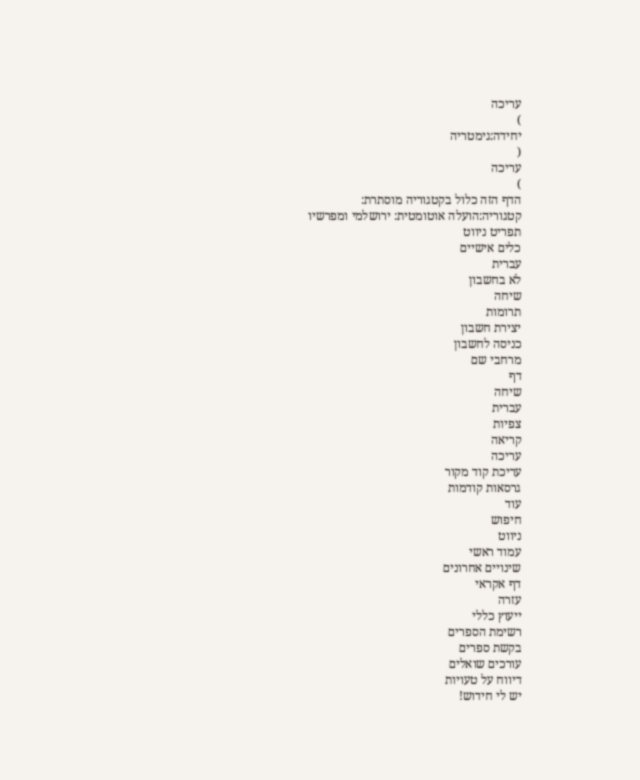עריכה
)
יחידה:גימטריה
(
עריכה
)
הדף הזה כלול בקטגוריה מוסתרת:
קטגוריה:הועלה אוטומטית: ירושלמי ומפרשיו
תפריט ניווט
כלים אישיים
עברית
לא בחשבון
שיחה
תרומות
יצירת חשבון
כניסה לחשבון
מרחבי שם
דף
שיחה
עברית
צפיות
קריאה
עריכה
עריכת קוד מקור
גרסאות קודמות
עוד
חיפוש
ניווט
עמוד ראשי
שינויים אחרונים
דף אקראי
עזרה
ייעוץ כללי
רשימת הספרים
בקשת ספרים
עורכים שואלים
דיווח על טעויות
יש לי חידוש!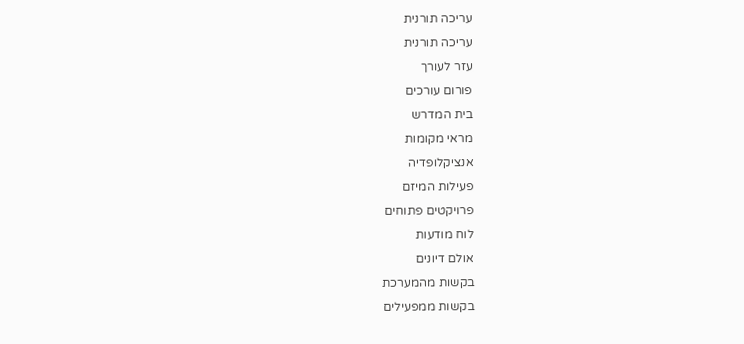עריכה תורנית
עריכה תורנית
עזר לעורך
פורום עורכים
בית המדרש
מראי מקומות
אנציקלופדיה
פעילות המיזם
פרויקטים פתוחים
לוח מודעות
אולם דיונים
בקשות מהמערכת
בקשות ממפעילים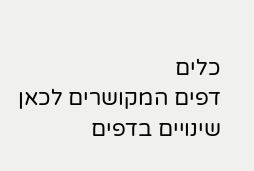כלים
דפים המקושרים לכאן
שינויים בדפים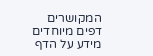המקושרים
דפים מיוחדים
מידע על הדף